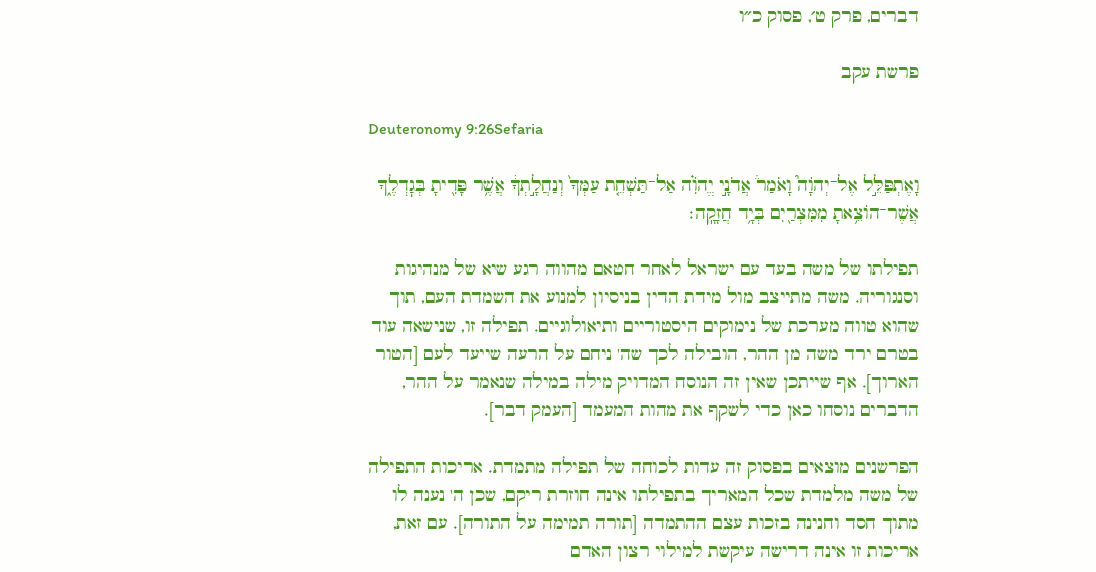דברים, פרק ט׳, פסוק כ״ו

פרשת עקב

Deuteronomy 9:26Sefaria

וָאֶתְפַּלֵּ֣ל אֶל־יְהֹוָה֮ וָאֹמַר֒ אֲדֹנָ֣י יֱהֹוִ֗ה אַל־תַּשְׁחֵ֤ת עַמְּךָ֙ וְנַחֲלָ֣תְךָ֔ אֲשֶׁ֥ר פָּדִ֖יתָ בְּגׇדְלֶ֑ךָ אֲשֶׁר־הוֹצֵ֥אתָ מִמִּצְרַ֖יִם בְּיָ֥ד חֲזָקָֽה׃

תפילתו של משה בעד עם ישראל לאחר חטאם מהווה רגע שיא של מנהיגות וסנגוריה. משה מתייצב מול מידת הדין בניסיון למנוע את השמדת העם, תוך שהוא טווה מערכת של נימוקים היסטוריים ותיאולוגיים. תפילה זו, שנישאה עוד בטרם ירד משה מן ההר, הובילה לכך שה' ניחם על הרעה שייעד לעם [הטור הארוך]. אף שייתכן שאין זה הנוסח המדויק מילה במילה שנאמר על ההר, הדברים נוסחו כאן כדי לשקף את מהות המעמד [העמק דבר].

הפרשנים מוצאים בפסוק זה עדות לכוחה של תפילה מתמדת. אריכות התפילה של משה מלמדת שכל המאריך בתפילתו אינה חוזרת ריקם, שכן ה' נענה לו מתוך חסד וחנינה בזכות עצם ההתמדה [תורה תמימה על התורה]. עם זאת, אריכות זו אינה דרישה עיקשת למילוי רצון האדם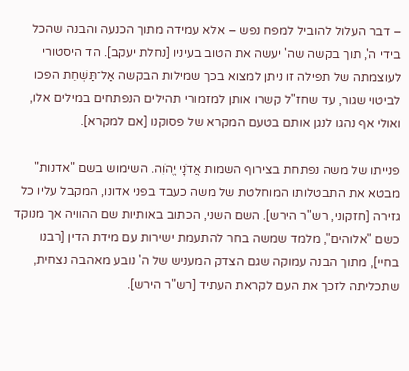– דבר העלול להוביל למפח נפש – אלא עמידה מתוך הכנעה והבנה שהכל בידי ה', תוך בקשה שה' יעשה את הטוב בעיניו [נחלת יעקב]. הד היסטורי לעוצמתה של תפילה זו ניתן למצוא בכך שמילות הבקשה אַל־תַּשְׁחֵת הפכו לביטוי שגור, עד שחז"ל קשרו אותן למזמורי תהילים הנפתחים במילים אלו, ואולי אף נהגו לנגן אותם בטעם המקרא של פסוקנו [אם למקרא].

פנייתו של משה נפתחת בצירוף השמות אֲדֹנָי יֱהֹוִה. השימוש בשם "אדנות" מבטא את התבטלותו המוחלטת של משה כעבד בפני אדונו, המקבל עליו כל גזירה [חזקוני, רש"ר הירש]. השם השני, הכתוב באותיות שם ההוויה אך מנוקד כשם "אלוהים", מלמד שמשה בחר להתעמת ישירות עם מידת הדין [רבנו בחיי], מתוך הבנה עמוקה שגם הצדק המעניש של ה' נובע מאהבה נצחית, שתכליתה לזכך את העם לקראת העתיד [רש"ר הירש].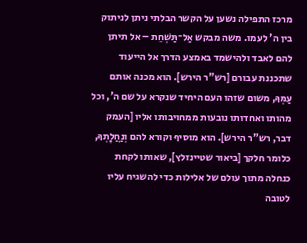מרכז התפילה נשען על הקשר הבלתי ניתן לניתוק בין ה' לעמו. משה מבקש אַל־תַּשְׁחֵת – אל תיתן להם לאבד ולהישמד באמצע הדרך אל הייעוד שתכננת עבורם [רש"ר הירש]. הוא מכנה אותם עַמְּךָ, משום שזהו העם היחיד שנקרא על שם ה', וכל מהותו ואחדותו נובעות ממחויבותו אליו [העמק דבר, רש"ר הירש]. הוא מוסיף וקורא להם וְנַחֲלָתְךָ, כלומר חלקך [ביאור שטיינזלץ], שאותו לקחת כנחלה מתוך עולם של אלילות כדי להשגיח עליו לטובה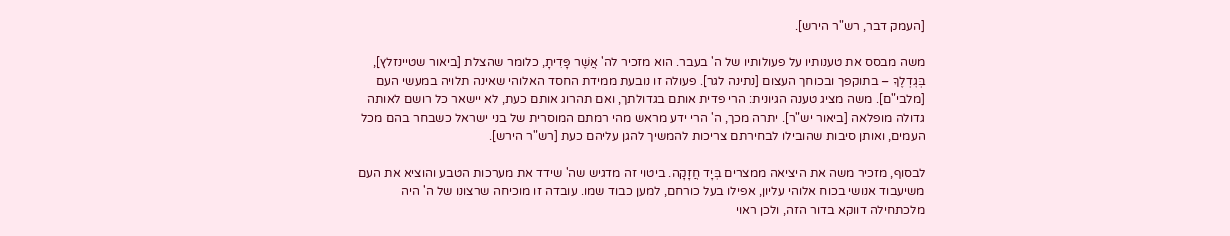[העמק דבר, רש"ר הירש].

משה מבסס את טענותיו על פעולותיו של ה' בעבר. הוא מזכיר לה' אֲשֶׁר פָּדִיתָ, כלומר שהצלת [ביאור שטיינזלץ], בְּגׇדְלֶךָ – בתוקפך ובכוחך העצום [נתינה לגר]. פעולה זו נובעת ממידת החסד האלוהי שאינה תלויה במעשי העם [מלבי"ם]. משה מציג טענה הגיונית: הרי פדית אותם בגדולתך, ואם תהרוג אותם כעת, לא יישאר כל רושם לאותה גדולה מופלאה [ביאור יש"ר]. יתרה מכך, ה' הרי ידע מראש מהי רמתם המוסרית של בני ישראל כשבחר בהם מכל העמים, ואותן סיבות שהובילו לבחירתם צריכות להמשיך להגן עליהם כעת [רש"ר הירש].

לבסוף, מזכיר משה את היציאה ממצרים בְּיָד חֲזָקָה. ביטוי זה מדגיש שה' שידד את מערכות הטבע והוציא את העם משיעבוד אנושי בכוח אלוהי עליון, אפילו בעל כורחם, למען כבוד שמו. עובדה זו מוכיחה שרצונו של ה' היה מלכתחילה דווקא בדור הזה, ולכן ראוי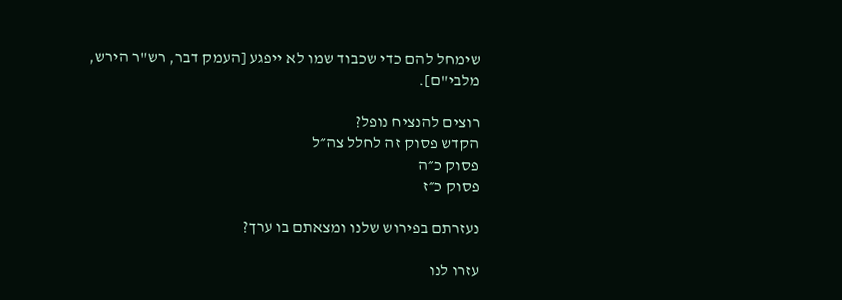שימחל להם כדי שכבוד שמו לא ייפגע [העמק דבר, רש"ר הירש, מלבי"ם].

רוצים להנציח נופל?
הקדש פסוק זה לחלל צה״ל
פסוק כ״ה
פסוק כ״ז

נעזרתם בפירוש שלנו ומצאתם בו ערך?

עזרו לנו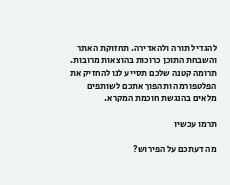להגדיל תורה ולהאדירה. תחזוקת האתר והשבחת התוכן כרוכות בהוצאות מרובות. תרומה קטנה שלכם תסייע לנו להחזיק את הפלטפורמה ותהפוך אתכם לשותפים מלאים בהנגשת חוכמת המקרא.

תרמו עכשיו

מה דעתכם על הפירוש?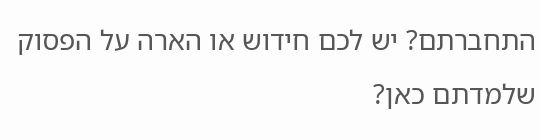התחברתם? יש לכם חידוש או הארה על הפסוק שלמדתם כאן?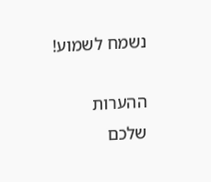נשמח לשמוע!

ההערות שלכם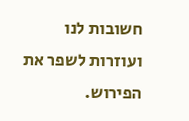חשובות לנו ועוזרות לשפר את הפירוש.